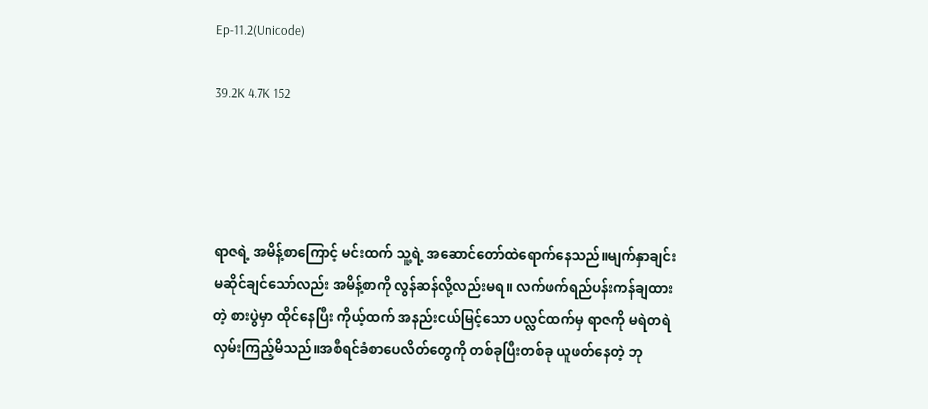Ep-11.2(Unicode)

39.2K 4.7K 152




ရာဇရဲ့ အမိန့်စာကြောင့် မင်းထက် သူ့ရဲ့ အဆောင်တော်ထဲရောက်နေသည်။မျက်နှာချင်းမဆိုင်ချင်သော်လည်း အမိန့်စာကို လွန်ဆန်လို့လည်းမရ။ လက်ဖက်ရည်ပန်းကန်ချထားတဲ့ စားပွဲမှာ ထိုင်နေပြီး ကိုယ့်ထက် အနည်းငယ်မြင့်သော ပလ္လင်ထက်မှ ရာဇကို မရဲတရဲ လှမ်းကြည့်မိသည်။အစီရင်ခံစာပေလိတ်တွေကို တစ်ခုပြီးတစ်ခု ယူဖတ်နေတဲ့ ဘု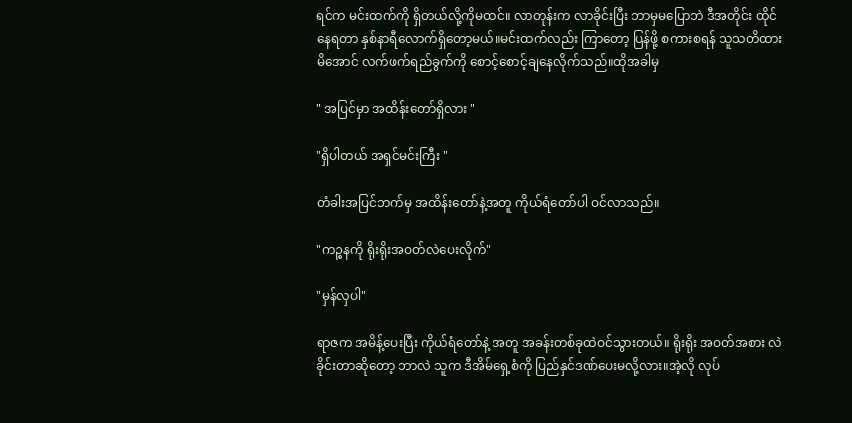ရင်က မင်းထက်ကို ရှိတယ်လို့ကိုမထင်။ လာတုန်းက လာခိုင်းပြီး ဘာမှမပြောဘဲ ဒီအတိုင်း ထိုင်နေရတာ နှစ်နာရီလောက်ရှိတော့မယ်။မင်းထက်လည်း ကြာတော့ ပြန်ဖို့ စကားစရန် သူသတိထားမိအောင် လက်ဖက်ရည်ခွက်ကို စောင့်စောင့်ချနေလိုက်သည်။ထိုအခါမှ

" အပြင်မှာ အထိန်းတော်ရှိလား "

"ရှိပါတယ် အရှင်မင်းကြီး "

တံခါးအပြင်ဘက်မှ အထိန်းတော်နဲ့အတူ ကိုယ်ရံတော်ပါ ဝင်လာသည်။

"ကဉ္စနကို ရိုးရိုးအဝတ်လဲပေးလိုက်"

"မှန်လှပါ"

ရာဇက အမိန့်ပေးပြီး ကိုယ်ရံတော်နဲ့ အတူ အခန်းတစ်ခုထဲဝင်သွားတယ်။ ရိုးရိုး အဝတ်အစား လဲခိုင်းတာဆိုတော့ ဘာလဲ သူက ဒီအိမ်ရှေ့စံကို ပြည်နှင်ဒဏ်ပေးမလို့လား။အဲ့လို လုပ်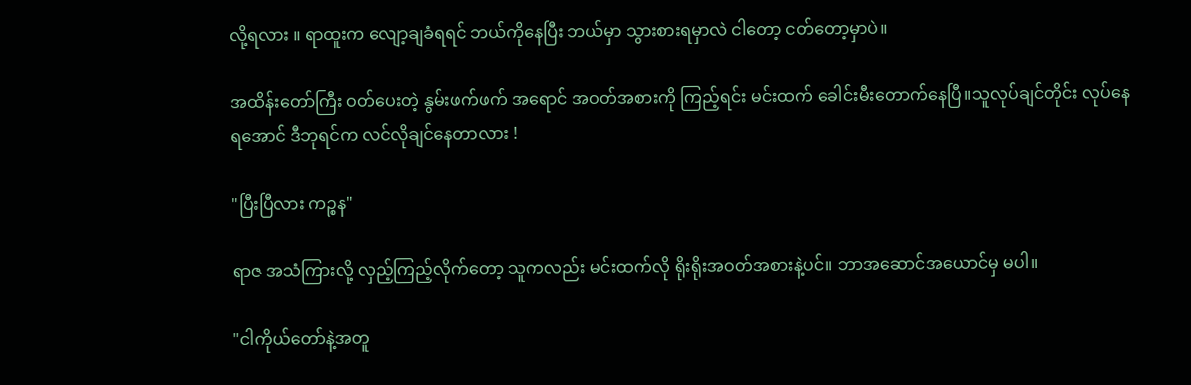လို့ရလား ။ ရာထူးက လျော့ချခံရရင် ဘယ်ကိုနေပြီး ဘယ်မှာ သွားစားရမှာလဲ ငါတော့ ငတ်တော့မှာပဲ။

အထိန်းတော်ကြီး ဝတ်ပေးတဲ့ နွမ်းဖက်ဖက် အရောင် အဝတ်အစားကို ကြည့်ရင်း မင်းထက် ခေါင်းမီးတောက်နေပြီ။သူလုပ်ချင်တိုင်း လုပ်နေရအောင် ဒီဘုရင်က လင်လိုချင်နေတာလား !

"ပြီးပြီလား ကဉ္စန"

ရာဇ အသံကြားလို့ လှည့်ကြည့်လိုက်တော့ သူကလည်း မင်းထက်လို ရိုးရိုးအဝတ်အစားနဲ့ပင်။ ဘာအဆောင်အယောင်မှ မပါ။

"ငါကိုယ်တော်နဲ့အတူ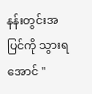နန်းတွင်းအပြင်ကို သွားရအောင် "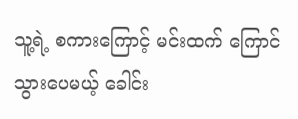သူ့ရဲ့ စကားကြောင့် မင်းထက် ကြောင်သွားပေမယ့် ခေါင်း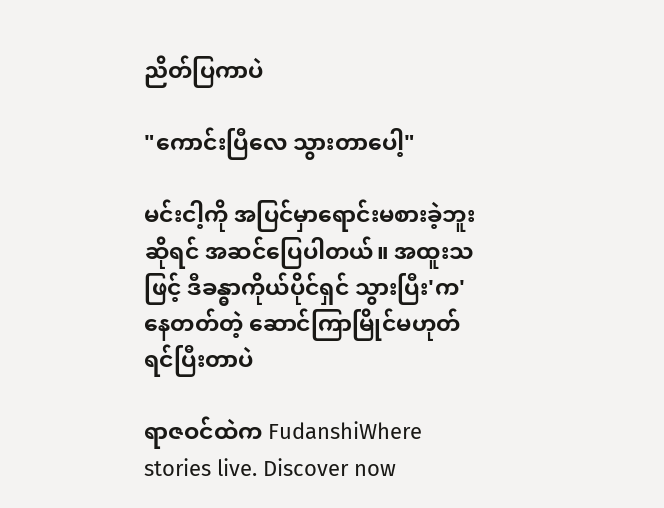ညိတ်ပြကာပဲ

"ကောင်းပြီလေ သွားတာပေါ့"

မင်းငါ့ကို အပြင်မှာရောင်းမစားခဲ့ဘူးဆိုရင် အဆင်ပြေပါတယ်။ အထူးသဖြင့် ဒီခန္ဓာကိုယ်ပိုင်ရှင် သွားပြီး'က'နေတတ်တဲ့ ဆောင်ကြာမြိုင်မဟုတ်ရင်ပြီးတာပဲ

ရာဇဝင်ထဲက FudanshiWhere stories live. Discover now